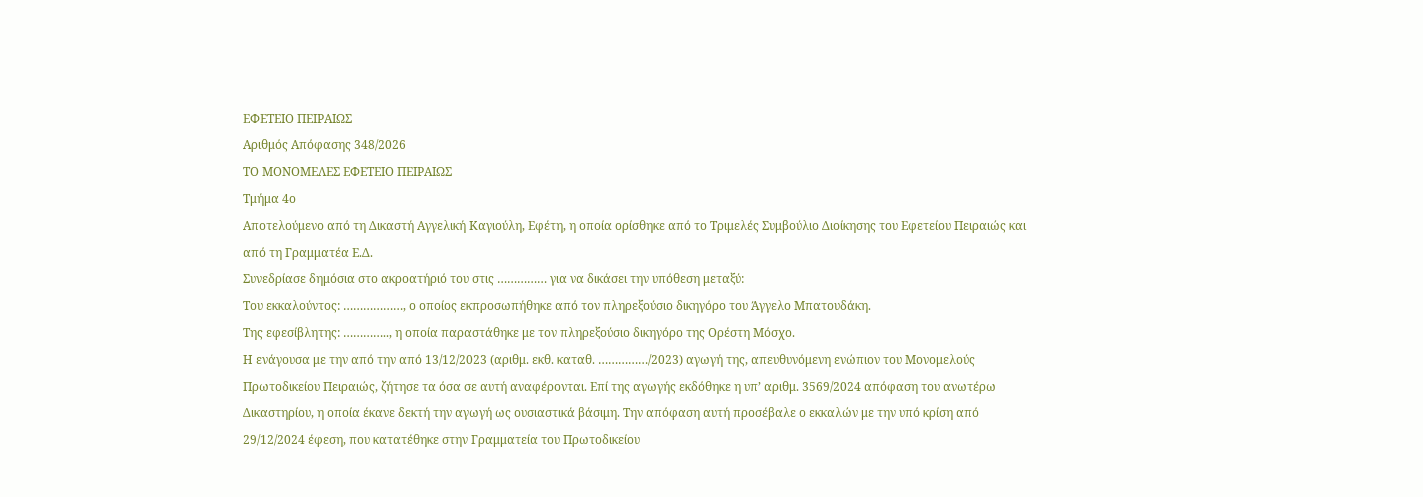ΕΦΕΤΕΙΟ ΠΕΙΡΑΙΩΣ
Αριθμός Απόφασης 348/2026
ΤΟ ΜΟΝΟΜΕΛΕΣ ΕΦΕΤΕΙΟ ΠΕΙΡΑΙΩΣ
Τμήμα 4ο
Αποτελούμενο από τη Δικαστή Αγγελική Καγιούλη, Εφέτη, η οποία ορίσθηκε από το Τριμελές Συμβούλιο Διοίκησης του Εφετείου Πειραιώς και από τη Γραμματέα Ε.Δ.
Συνεδρίασε δημόσια στο ακροατήριό του στις …………… για να δικάσει την υπόθεση μεταξύ:
Του εκκαλούντος: ………………, ο οποίος εκπροσωπήθηκε από τον πληρεξούσιο δικηγόρο του Άγγελο Μπατουδάκη.
Της εφεσίβλητης: ………….., η οποία παραστάθηκε με τον πληρεξούσιο δικηγόρο της Ορέστη Μόσχο.
Η ενάγουσα με την από την από 13/12/2023 (αριθμ. εκθ. καταθ. ……………/2023) αγωγή της, απευθυνόμενη ενώπιον του Μονομελούς Πρωτοδικείου Πειραιώς, ζήτησε τα όσα σε αυτή αναφέρονται. Επί της αγωγής εκδόθηκε η υπ’ αριθμ. 3569/2024 απόφαση του ανωτέρω Δικαστηρίου, η οποία έκανε δεκτή την αγωγή ως ουσιαστικά βάσιμη. Την απόφαση αυτή προσέβαλε ο εκκαλών με την υπό κρίση από 29/12/2024 έφεση, που κατατέθηκε στην Γραμματεία του Πρωτοδικείου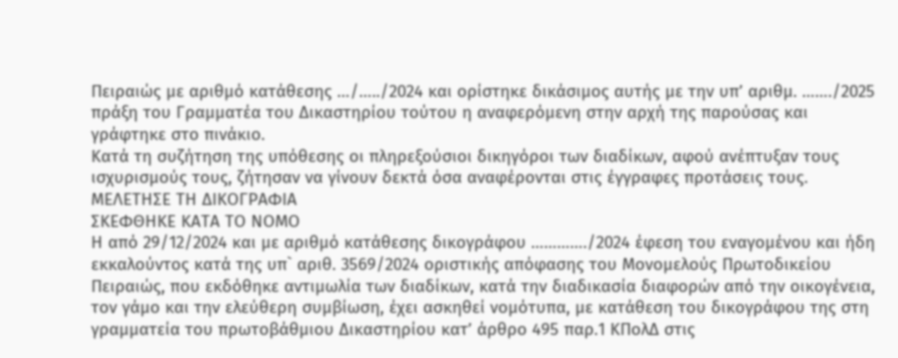Πειραιώς με αριθμό κατάθεσης …/…../2024 και ορίστηκε δικάσιμος αυτής με την υπ’ αριθμ. ……./2025 πράξη του Γραμματέα του Δικαστηρίου τούτου η αναφερόμενη στην αρχή της παρούσας και γράφτηκε στο πινάκιο.
Κατά τη συζήτηση της υπόθεσης οι πληρεξούσιοι δικηγόροι των διαδίκων, αφού ανέπτυξαν τους ισχυρισμούς τους, ζήτησαν να γίνουν δεκτά όσα αναφέρονται στις έγγραφες προτάσεις τους.
ΜΕΛΕΤΗΣΕ ΤΗ ΔΙΚΟΓΡΑΦΙΑ
ΣΚΕΦΘΗΚΕ ΚΑΤΑ ΤΟ ΝΟΜΟ
Η από 29/12/2024 και με αριθμό κατάθεσης δικογράφου …………./2024 έφεση του εναγομένου και ήδη εκκαλούντος κατά της υπ` αριθ. 3569/2024 οριστικής απόφασης του Μονομελούς Πρωτοδικείου Πειραιώς, που εκδόθηκε αντιμωλία των διαδίκων, κατά την διαδικασία διαφορών από την οικογένεια, τον γάμο και την ελεύθερη συμβίωση, έχει ασκηθεί νομότυπα, με κατάθεση του δικογράφου της στη γραμματεία του πρωτοβάθμιου Δικαστηρίου κατ’ άρθρο 495 παρ.1 ΚΠολΔ στις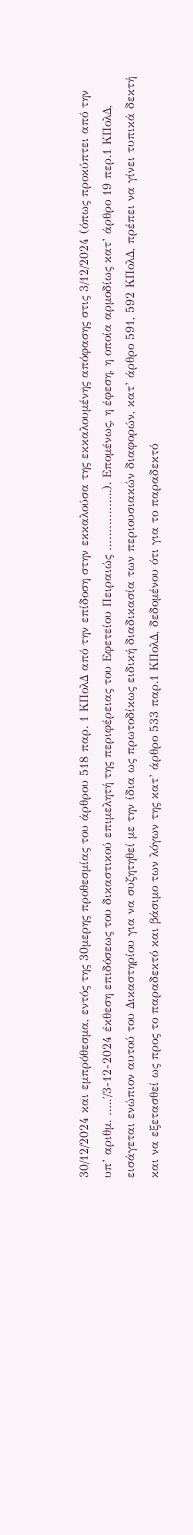30/12/2024 και εμπρόθεσμα, εντός της 30μερης προθεσμίας του άρθρου 518 παρ. 1 ΚΠολΔ από την επίδοση στην εκκαλούσα της εκκαλουμένης απόφασης στις 3/12/2024 (όπως προκύπτει από την υπ’ αριθμ. …..΄/3-12-2024 έκθεση επιδόσεως του δικαστικού επιμελητή της περιφέρειας του Εφετείου Πειραιώς ……………..). Επομένως, η έφεση, η οποία αρμοδίως κατ’ άρθρο 19 περ.1 ΚΠολΔ, εισάγεται ενώπιον αυτού του Δικαστηρίου για να συζητηθεί με την ίδια ως πρωτοδίκως ειδική διαδικασία των περιουσιακών διαφορών, κατ’ άρθρο 591, 592 ΚΠολΔ, πρέπει να γίνει τυπικά δεκτή και να εξετασθεί ως προς το παραδεκτό και βάσιμο των λόγων της κατ’ άρθρο 533 παρ.1 ΚΠολΔ, δεδομένου ότι για το παραδεκτό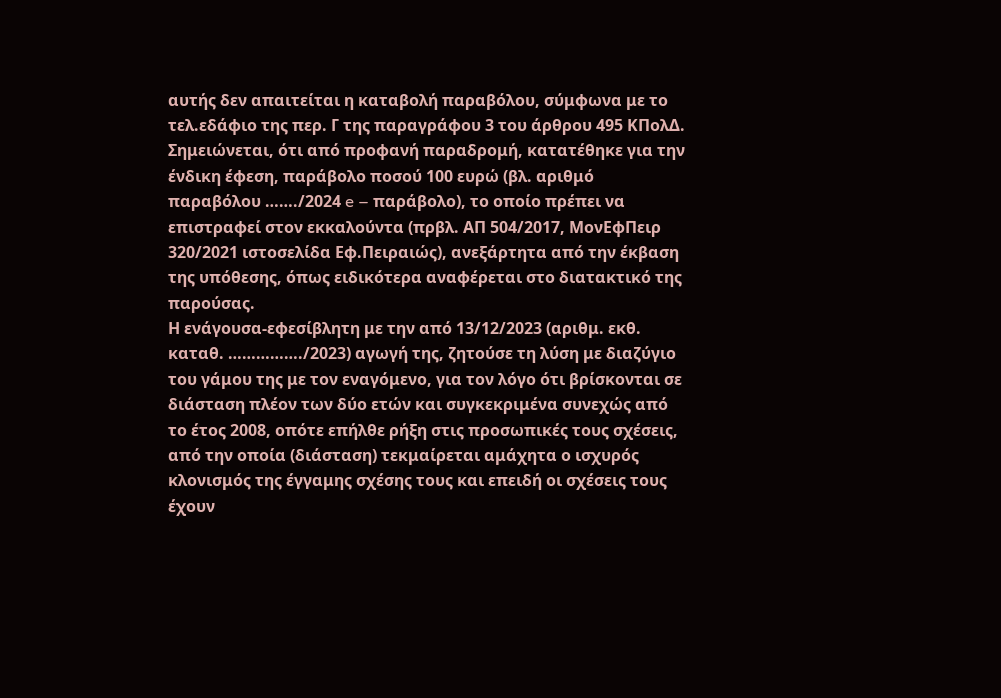αυτής δεν απαιτείται η καταβολή παραβόλου, σύμφωνα με το τελ.εδάφιο της περ. Γ της παραγράφου 3 του άρθρου 495 ΚΠολΔ. Σημειώνεται, ότι από προφανή παραδρομή, κατατέθηκε για την ένδικη έφεση, παράβολο ποσού 100 ευρώ (βλ. αριθμό παραβόλου ……./2024 e – παράβολο), το οποίο πρέπει να επιστραφεί στον εκκαλούντα (πρβλ. ΑΠ 504/2017, ΜονΕφΠειρ 320/2021 ιστοσελίδα Εφ.Πειραιώς), ανεξάρτητα από την έκβαση της υπόθεσης, όπως ειδικότερα αναφέρεται στο διατακτικό της παρούσας.
Η ενάγουσα-εφεσίβλητη με την από 13/12/2023 (αριθμ. εκθ. καταθ. ……………./2023) αγωγή της, ζητούσε τη λύση με διαζύγιο του γάμου της με τον εναγόμενο, για τον λόγο ότι βρίσκονται σε διάσταση πλέον των δύο ετών και συγκεκριμένα συνεχώς από το έτος 2008, οπότε επήλθε ρήξη στις προσωπικές τους σχέσεις, από την οποία (διάσταση) τεκμαίρεται αμάχητα ο ισχυρός κλονισμός της έγγαμης σχέσης τους και επειδή οι σχέσεις τους έχουν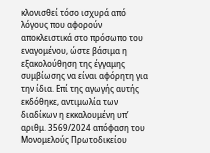κλονισθεί τόσο ισχυρά από λόγους που αφορούν αποκλειστικά στο πρόσωπο του εναγομένου, ώστε βάσιμα η εξακολούθηση της έγγαμης συμβίωσης να είναι αφόρητη για την ίδια. Επί της αγωγής αυτής εκδόθηκε, αντιμωλία των διαδίκων η εκκαλουμένη υπ’ αριθμ. 3569/2024 απόφαση του Μονομελούς Πρωτοδικείου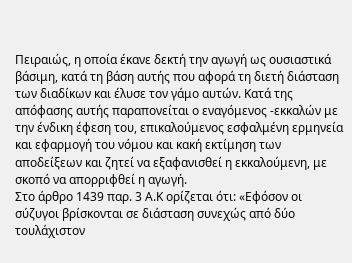Πειραιώς, η οποία έκανε δεκτή την αγωγή ως ουσιαστικά βάσιμη, κατά τη βάση αυτής που αφορά τη διετή διάσταση των διαδίκων και έλυσε τον γάμο αυτών. Κατά της απόφασης αυτής παραπονείται ο εναγόμενος -εκκαλών με την ένδικη έφεση του, επικαλούμενος εσφαλμένη ερμηνεία και εφαρμογή του νόμου και κακή εκτίμηση των αποδείξεων και ζητεί να εξαφανισθεί η εκκαλούμενη, με σκοπό να απορριφθεί η αγωγή.
Στο άρθρο 1439 παρ. 3 Α.Κ ορίζεται ότι: «Εφόσον οι σύζυγοι βρίσκονται σε διάσταση συνεχώς από δύο τουλάχιστον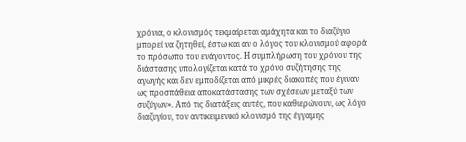χρόνια, ο κλονισμός τεκμαίρεται αμάχητα και το διαζύγιο μπορεί να ζητηθεί, έστω και αν ο λόγος του κλονισμού αφορά το πρόσωπο του ενάγοντος. Η συμπλήρωση του χρόνου της διάστασης υπολογίζεται κατά το χρόνο συζήτησης της αγωγής και δεν εμποδίζεται από μικρές διακοπές που έγιναν ως προσπάθεια αποκατάστασης των σχέσεων μεταξύ των συζύγων». Από τις διατάξεις αυτές, που καθιερώνουν, ως λόγο διαζυγίου, τον αντικειμενικό κλονισμό της έγγαμης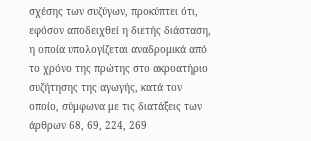σχέσης των συζύγων, προκύπτει ότι, εφόσον αποδειχθεί η διετής διάσταση, η οποία υπολογίζεται αναδρομικά από το χρόνο της πρώτης στο ακροατήριο συζήτησης της αγωγής, κατά τον οποίο, σύμφωνα με τις διατάξεις των άρθρων 68, 69, 224, 269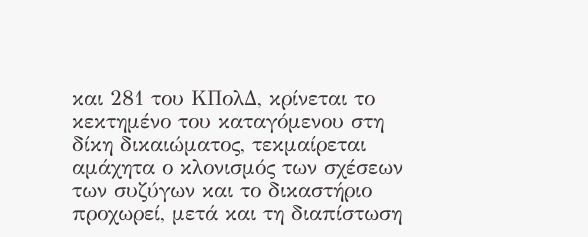και 281 του ΚΠολΔ, κρίνεται το κεκτημένο του καταγόμενου στη δίκη δικαιώματος, τεκμαίρεται αμάχητα ο κλονισμός των σχέσεων των συζύγων και το δικαστήριο προχωρεί, μετά και τη διαπίστωση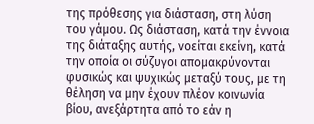της πρόθεσης για διάσταση, στη λύση του γάμου. Ως διάσταση, κατά την έννοια της διάταξης αυτής, νοείται εκείνη, κατά την οποία οι σύζυγοι απομακρύνονται φυσικώς και ψυχικώς μεταξύ τους, με τη θέληση να μην έχουν πλέον κοινωνία βίου, ανεξάρτητα από το εάν η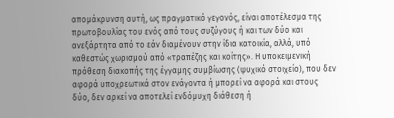απομάκρυνση αυτή, ως πραγματικό γεγονός, είναι αποτέλεσμα της πρωτοβουλίας του ενός από τους συζύγους ή και των δύο και ανεξάρτητα από το εάν διαμένουν στην ίδια κατοικία, αλλά, υπό καθεστώς χωρισμού από «τραπέζης και κοίτης». Η υποκειμενική πρόθεση διακοπής της έγγαμης συμβίωσης (ψυχικό στοιχείο), που δεν αφορά υποχρεωτικά στον ενάγοντα ή μπορεί να αφορά και στους δύο, δεν αρκεί να αποτελεί ενδόμυχη διάθεση ή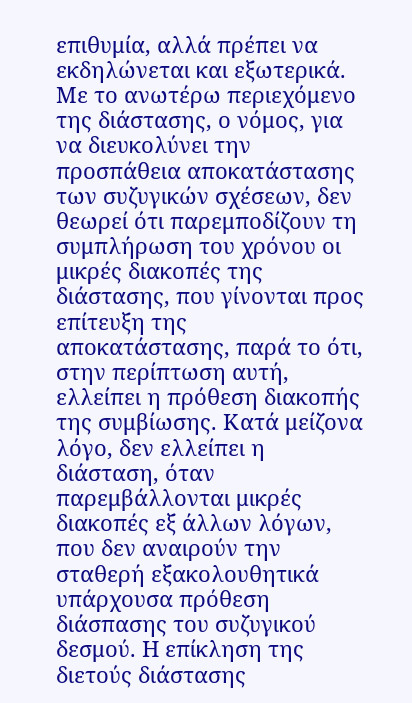επιθυμία, αλλά πρέπει να εκδηλώνεται και εξωτερικά. Με το ανωτέρω περιεχόμενο της διάστασης, ο νόμος, για να διευκολύνει την προσπάθεια αποκατάστασης των συζυγικών σχέσεων, δεν θεωρεί ότι παρεμποδίζουν τη συμπλήρωση του χρόνου οι μικρές διακοπές της διάστασης, που γίνονται προς επίτευξη της αποκατάστασης, παρά το ότι, στην περίπτωση αυτή, ελλείπει η πρόθεση διακοπής της συμβίωσης. Κατά μείζονα λόγο, δεν ελλείπει η διάσταση, όταν παρεμβάλλονται μικρές διακοπές εξ άλλων λόγων, που δεν αναιρούν την σταθερή εξακολουθητικά υπάρχουσα πρόθεση διάσπασης του συζυγικού δεσμού. Η επίκληση της διετούς διάστασης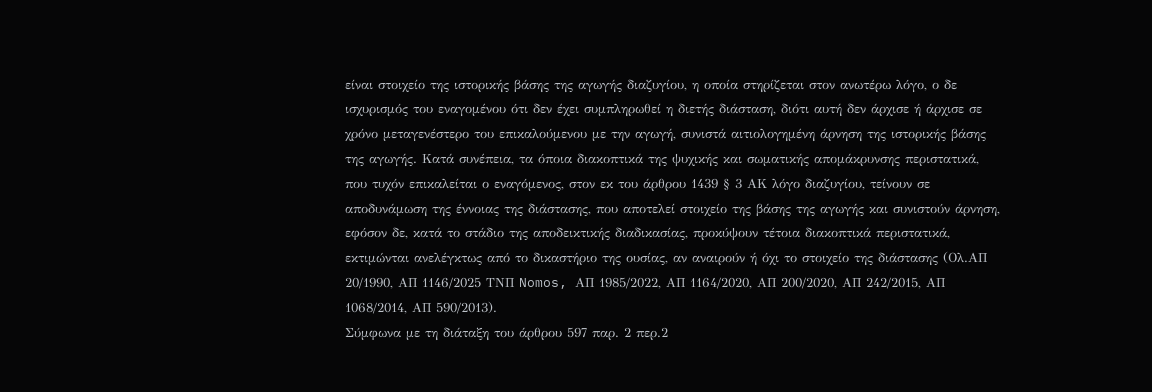είναι στοιχείο της ιστορικής βάσης της αγωγής διαζυγίου, η οποία στηρίζεται στον ανωτέρω λόγο, ο δε ισχυρισμός του εναγομένου ότι δεν έχει συμπληρωθεί η διετής διάσταση, διότι αυτή δεν άρχισε ή άρχισε σε χρόνο μεταγενέστερο του επικαλούμενου με την αγωγή, συνιστά αιτιολογημένη άρνηση της ιστορικής βάσης της αγωγής. Κατά συνέπεια, τα όποια διακοπτικά της ψυχικής και σωματικής απομάκρυνσης περιστατικά, που τυχόν επικαλείται ο εναγόμενος, στον εκ του άρθρου 1439 § 3 ΑΚ λόγο διαζυγίου, τείνουν σε αποδυνάμωση της έννοιας της διάστασης, που αποτελεί στοιχείο της βάσης της αγωγής και συνιστούν άρνηση, εφόσον δε, κατά το στάδιο της αποδεικτικής διαδικασίας, προκύψουν τέτοια διακοπτικά περιστατικά, εκτιμώνται ανελέγκτως από το δικαστήριο της ουσίας, αν αναιρούν ή όχι το στοιχείο της διάστασης (Ολ.ΑΠ 20/1990, ΑΠ 1146/2025 ΤΝΠ Nomos, ΑΠ 1985/2022, ΑΠ 1164/2020, ΑΠ 200/2020, ΑΠ 242/2015, ΑΠ 1068/2014, ΑΠ 590/2013).
Σύμφωνα με τη διάταξη του άρθρου 597 παρ. 2 περ.2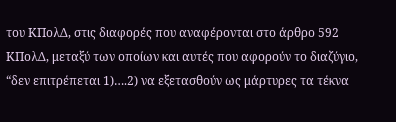του ΚΠολΔ, στις διαφορές που αναφέρονται στο άρθρο 592 ΚΠολΔ, μεταξύ των οποίων και αυτές που αφορούν το διαζύγιο, “δεν επιτρέπεται 1)….2) να εξετασθούν ως μάρτυρες τα τέκνα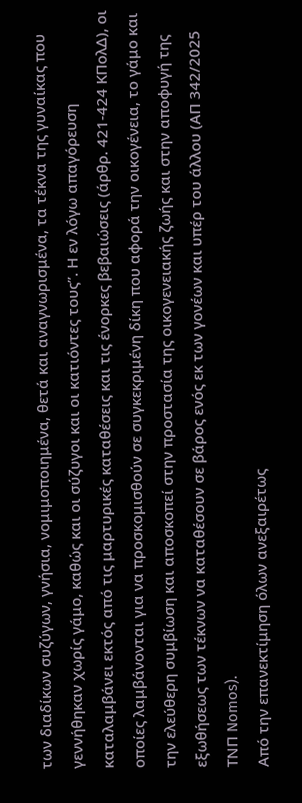των διαδίκων συζύγων, γνήσια, νομιμοποιημένα, θετά και αναγνωρισμένα, τα τέκνα της γυναίκας που γεννήθηκαν χωρίς γάμο, καθώς και οι σύζυγοι και οι κατιόντες τους”. Η εν λόγω απαγόρευση καταλαμβάνει εκτός από τις μαρτυρικές καταθέσεις και τις ένορκες βεβαιώσεις (άρθρ. 421-424 ΚΠολΔ), οι οποίες λαμβάνονται για να προσκομισθούν σε συγκεκριμένη δίκη που αφορά την οικογένεια, το γάμο και την ελεύθερη συμβίωση και αποσκοπεί στην προστασία της οικογενειακής ζωής και στην αποφυγή της εξωθήσεως των τέκνων να καταθέσουν σε βάρος ενός εκ των γονέων και υπέρ του άλλου (ΑΠ 342/2025 ΤΝΠ Nomos).
Από την επανεκτίμηση όλων ανεξαιρέτως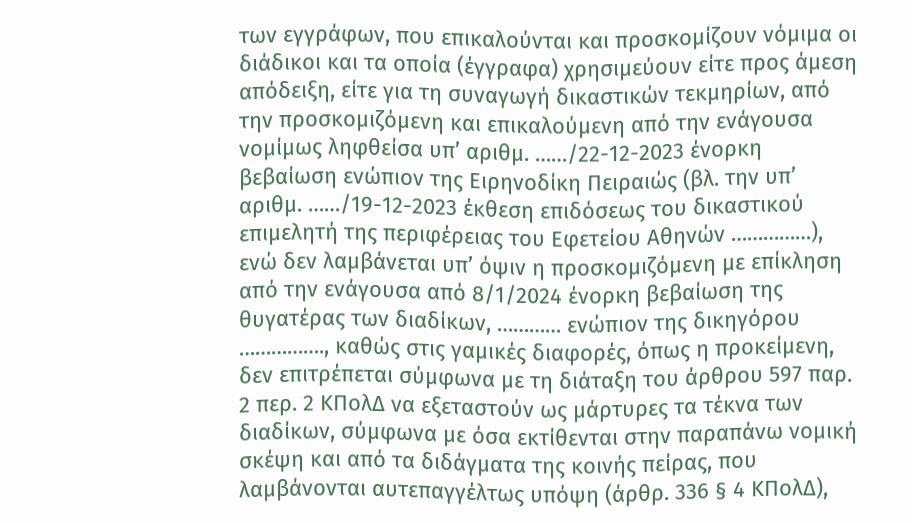των εγγράφων, που επικαλούνται και προσκομίζουν νόμιμα οι διάδικοι και τα οποία (έγγραφα) χρησιμεύουν είτε προς άμεση απόδειξη, είτε για τη συναγωγή δικαστικών τεκμηρίων, από την προσκομιζόμενη και επικαλούμενη από την ενάγουσα νομίμως ληφθείσα υπ’ αριθμ. ……/22-12-2023 ένορκη βεβαίωση ενώπιον της Ειρηνοδίκη Πειραιώς (βλ. την υπ’ αριθμ. ……/19-12-2023 έκθεση επιδόσεως του δικαστικού επιμελητή της περιφέρειας του Εφετείου Αθηνών ……………), ενώ δεν λαμβάνεται υπ’ όψιν η προσκομιζόμενη με επίκληση από την ενάγουσα από 8/1/2024 ένορκη βεβαίωση της θυγατέρας των διαδίκων, ………… ενώπιον της δικηγόρου ……………., καθώς στις γαμικές διαφορές, όπως η προκείμενη, δεν επιτρέπεται σύμφωνα με τη διάταξη του άρθρου 597 παρ. 2 περ. 2 ΚΠολΔ να εξεταστούν ως μάρτυρες τα τέκνα των διαδίκων, σύμφωνα με όσα εκτίθενται στην παραπάνω νομική σκέψη και από τα διδάγματα της κοινής πείρας, που λαμβάνονται αυτεπαγγέλτως υπόψη (άρθρ. 336 § 4 ΚΠολΔ),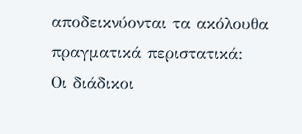αποδεικνύονται τα ακόλουθα πραγματικά περιστατικά:
Οι διάδικοι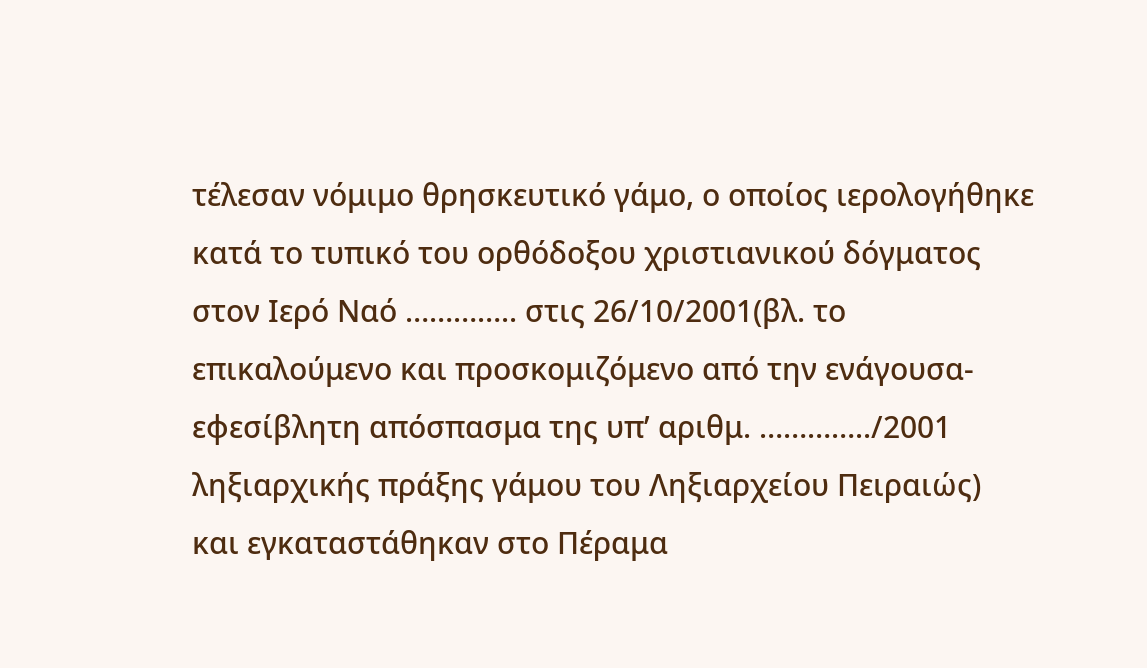τέλεσαν νόμιμο θρησκευτικό γάμο, ο οποίος ιερολογήθηκε κατά το τυπικό του ορθόδοξου χριστιανικού δόγματος στον Ιερό Ναό ………….. στις 26/10/2001(βλ. το επικαλούμενο και προσκομιζόμενο από την ενάγουσα-εφεσίβλητη απόσπασμα της υπ’ αριθμ. …………../2001 ληξιαρχικής πράξης γάμου του Ληξιαρχείου Πειραιώς) και εγκαταστάθηκαν στο Πέραμα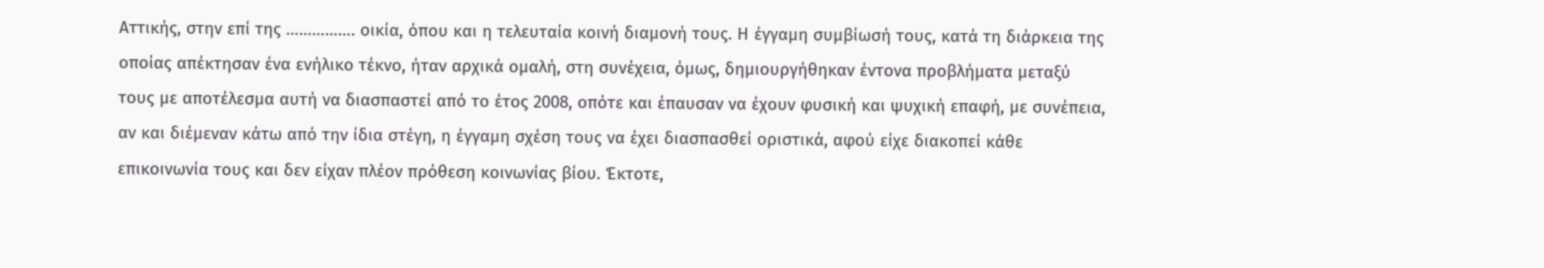Αττικής, στην επί της ……………. οικία, όπου και η τελευταία κοινή διαμονή τους. Η έγγαμη συμβίωσή τους, κατά τη διάρκεια της οποίας απέκτησαν ένα ενήλικο τέκνο, ήταν αρχικά ομαλή, στη συνέχεια, όμως, δημιουργήθηκαν έντονα προβλήματα μεταξύ τους με αποτέλεσμα αυτή να διασπαστεί από το έτος 2008, οπότε και έπαυσαν να έχουν φυσική και ψυχική επαφή, με συνέπεια, αν και διέμεναν κάτω από την ίδια στέγη, η έγγαμη σχέση τους να έχει διασπασθεί οριστικά, αφού είχε διακοπεί κάθε επικοινωνία τους και δεν είχαν πλέον πρόθεση κοινωνίας βίου. Έκτοτε,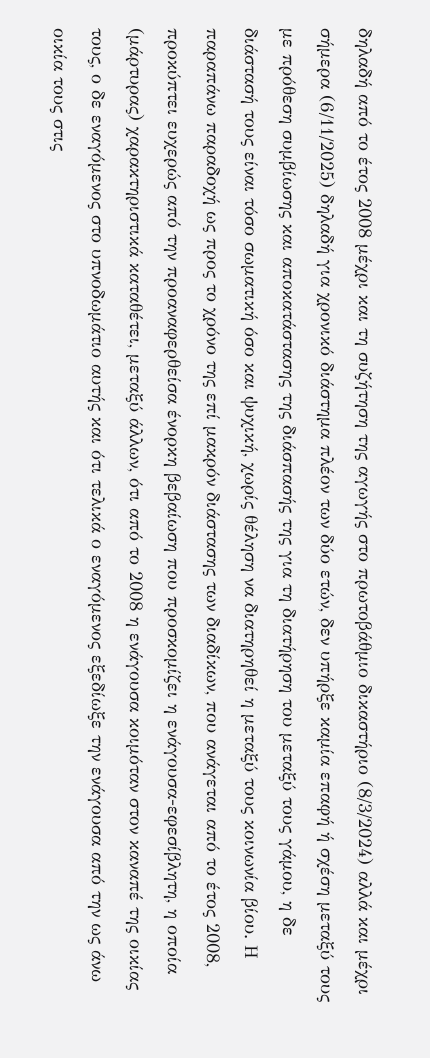δηλαδή από το έτος 2008 μέχρι και τη συζήτηση της αγωγής στο πρωτοβάθμιο δικαστήριο (8/3/2024) αλλά και μέχρι σήμερα (6/11/2025) δηλαδή για χρονικό διάστημα πλέον των δύο ετών, δεν υπήρξε καμία επαφή ή σχέση μεταξύ τους με πρόθεση συμβίωσης και αποκατάστασης της διάσπασής της για τη διατήρηση του μεταξύ τους γάμου, η δε διάστασή τους είναι τόσο σωματική όσο και ψυχική, χωρίς θέληση να διατηρηθεί η μεταξύ τους κοινωνία βίου. Η παραπάνω παραδοχή ως προς το χρόνο της επί μακρόν διάστασης των διαδίκων, που ανάγεται από το έτος 2008, προκύπτει ευχερώς από την προαναφερθείσα ένορκη βεβαίωση που προσκομίζει η ενάγουσα-εφεσίβλητη, η οποία (μάρτυρας) χαρακτηριστικά καταθέτει, μεταξύ άλλων, ότι από το 2008 η ενάγουσα κοιμόταν στον καναπέ της οικίας τους, ο δε εναγόμενος στο υπνοδωμάτιο αυτής και ότι τελικά ο εναγόμενος εξεδίωξε την ενάγουσα από την ως άνω οικία τους στις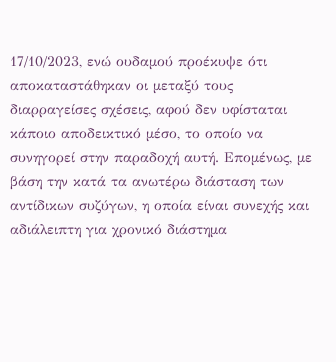17/10/2023, ενώ ουδαμού προέκυψε ότι αποκαταστάθηκαν οι μεταξύ τους διαρραγείσες σχέσεις, αφού δεν υφίσταται κάποιο αποδεικτικό μέσο, το οποίο να συνηγορεί στην παραδοχή αυτή. Επομένως, με βάση την κατά τα ανωτέρω διάσταση των αντίδικων συζύγων, η οποία είναι συνεχής και αδιάλειπτη για χρονικό διάστημα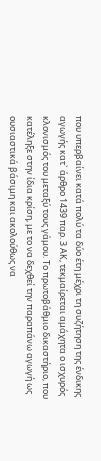που υπερβαίνει κατά πολύ τα δύο έτη μέχρι τη συζήτηση της ένδικης αγωγής κατ` άρθρο 1439 παρ. 3 ΑΚ, τεκμαίρεται αμάχητα ο ισχυρός κλονισμός του μεταξύ τους γάμου. Το πρωτοβάθμιο δικαστήριο, που κατέληξε στην ίδια κρίση, με το να δεχθεί την παραπάνω αγωγή ως ουσιαστικά βάσιμη και ακολούθως να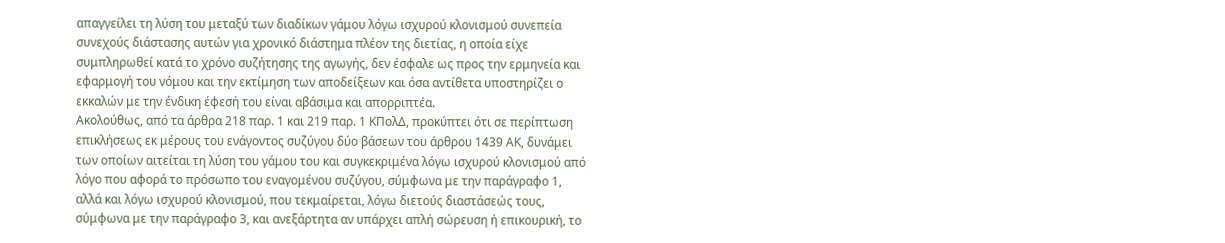απαγγείλει τη λύση του μεταξύ των διαδίκων γάμου λόγω ισχυρού κλονισμού συνεπεία συνεχούς διάστασης αυτών για χρονικό διάστημα πλέον της διετίας, η οποία είχε συμπληρωθεί κατά το χρόνο συζήτησης της αγωγής, δεν έσφαλε ως προς την ερμηνεία και εφαρμογή του νόμου και την εκτίμηση των αποδείξεων και όσα αντίθετα υποστηρίζει ο εκκαλών με την ένδικη έφεσή του είναι αβάσιμα και απορριπτέα.
Ακολούθως, από τα άρθρα 218 παρ. 1 και 219 παρ. 1 ΚΠολΔ, προκύπτει ότι σε περίπτωση επικλήσεως εκ μέρους του ενάγοντος συζύγου δύο βάσεων του άρθρου 1439 ΑΚ, δυνάμει των οποίων αιτείται τη λύση του γάμου του και συγκεκριμένα λόγω ισχυρού κλονισμού από λόγο που αφορά το πρόσωπο του εναγομένου συζύγου, σύμφωνα με την παράγραφο 1, αλλά και λόγω ισχυρού κλονισμού, που τεκμαίρεται, λόγω διετούς διαστάσεώς τους, σύμφωνα με την παράγραφο 3, και ανεξάρτητα αν υπάρχει απλή σώρευση ή επικουρική, το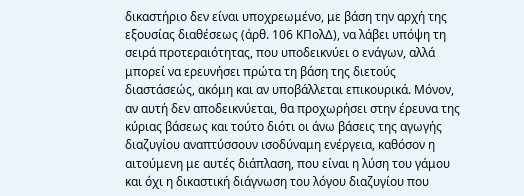δικαστήριο δεν είναι υποχρεωμένο, με βάση την αρχή της εξουσίας διαθέσεως (άρθ. 106 ΚΠολΔ), να λάβει υπόψη τη σειρά προτεραιότητας, που υποδεικνύει ο ενάγων, αλλά μπορεί να ερευνήσει πρώτα τη βάση της διετούς διαστάσεώς, ακόμη και αν υποβάλλεται επικουρικά. Μόνον, αν αυτή δεν αποδεικνύεται, θα προχωρήσει στην έρευνα της κύριας βάσεως και τούτο διότι οι άνω βάσεις της αγωγής διαζυγίου αναπτύσσουν ισοδύναμη ενέργεια, καθόσον η αιτούμενη με αυτές διάπλαση, που είναι η λύση του γάμου και όχι η δικαστική διάγνωση του λόγου διαζυγίου που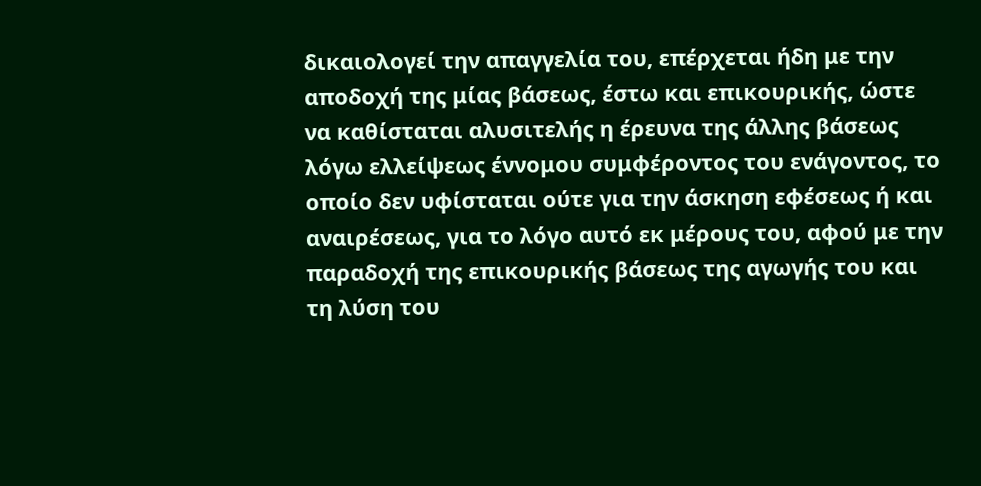δικαιολογεί την απαγγελία του, επέρχεται ήδη με την αποδοχή της μίας βάσεως, έστω και επικουρικής, ώστε να καθίσταται αλυσιτελής η έρευνα της άλλης βάσεως λόγω ελλείψεως έννομου συμφέροντος του ενάγοντος, το οποίο δεν υφίσταται ούτε για την άσκηση εφέσεως ή και αναιρέσεως, για το λόγο αυτό εκ μέρους του, αφού με την παραδοχή της επικουρικής βάσεως της αγωγής του και τη λύση του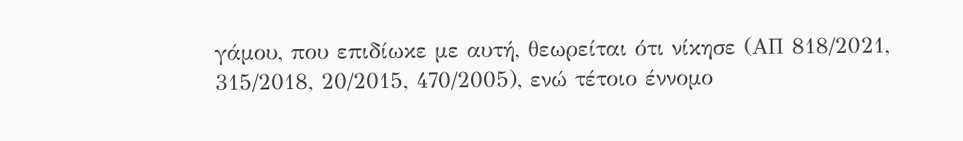γάμου, που επιδίωκε με αυτή, θεωρείται ότι νίκησε (ΑΠ 818/2021, 315/2018, 20/2015, 470/2005), ενώ τέτοιο έννομο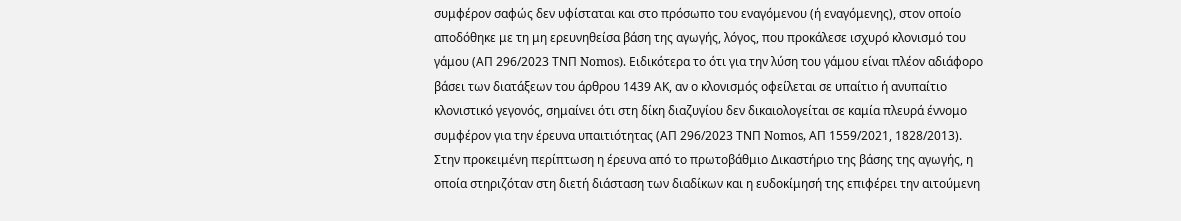συμφέρον σαφώς δεν υφίσταται και στο πρόσωπο του εναγόμενου (ή εναγόμενης), στον οποίο αποδόθηκε με τη μη ερευνηθείσα βάση της αγωγής, λόγος, που προκάλεσε ισχυρό κλονισμό του γάμου (ΑΠ 296/2023 ΤΝΠ Nomos). Ειδικότερα το ότι για την λύση του γάμου είναι πλέον αδιάφορο βάσει των διατάξεων του άρθρου 1439 ΑΚ, αν ο κλονισμός οφείλεται σε υπαίτιο ή ανυπαίτιο κλονιστικό γεγονός, σημαίνει ότι στη δίκη διαζυγίου δεν δικαιολογείται σε καμία πλευρά έννομο συμφέρον για την έρευνα υπαιτιότητας (ΑΠ 296/2023 ΤΝΠ Nomos, ΑΠ 1559/2021, 1828/2013).
Στην προκειμένη περίπτωση η έρευνα από το πρωτοβάθμιο Δικαστήριο της βάσης της αγωγής, η οποία στηριζόταν στη διετή διάσταση των διαδίκων και η ευδοκίμησή της επιφέρει την αιτούμενη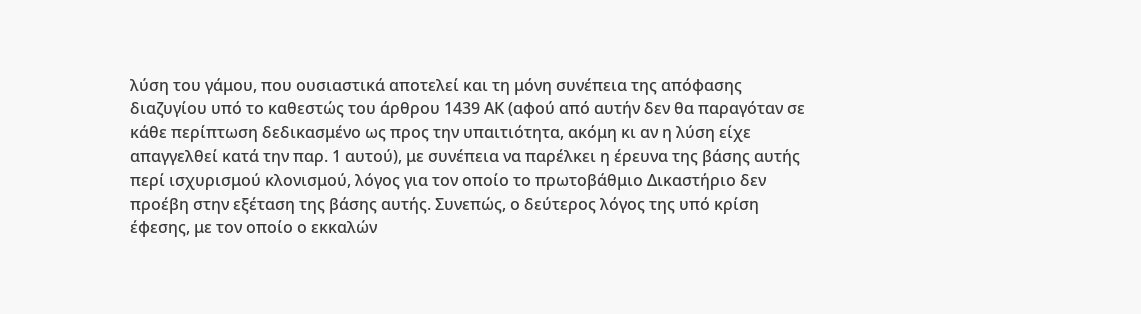λύση του γάμου, που ουσιαστικά αποτελεί και τη μόνη συνέπεια της απόφασης διαζυγίου υπό το καθεστώς του άρθρου 1439 ΑΚ (αφού από αυτήν δεν θα παραγόταν σε κάθε περίπτωση δεδικασμένο ως προς την υπαιτιότητα, ακόμη κι αν η λύση είχε απαγγελθεί κατά την παρ. 1 αυτού), με συνέπεια να παρέλκει η έρευνα της βάσης αυτής περί ισχυρισμού κλονισμού, λόγος για τον οποίο το πρωτοβάθμιο Δικαστήριο δεν προέβη στην εξέταση της βάσης αυτής. Συνεπώς, ο δεύτερος λόγος της υπό κρίση έφεσης, με τον οποίο ο εκκαλών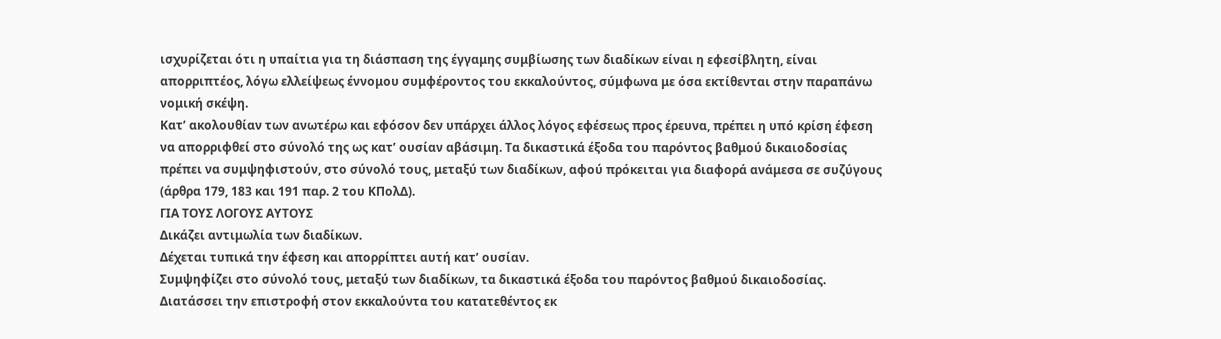ισχυρίζεται ότι η υπαίτια για τη διάσπαση της έγγαμης συμβίωσης των διαδίκων είναι η εφεσίβλητη, είναι απορριπτέος, λόγω ελλείψεως έννομου συμφέροντος του εκκαλούντος, σύμφωνα με όσα εκτίθενται στην παραπάνω νομική σκέψη.
Κατ’ ακολουθίαν των ανωτέρω και εφόσον δεν υπάρχει άλλος λόγος εφέσεως προς έρευνα, πρέπει η υπό κρίση έφεση να απορριφθεί στο σύνολό της ως κατ’ ουσίαν αβάσιμη. Τα δικαστικά έξοδα του παρόντος βαθμού δικαιοδοσίας πρέπει να συμψηφιστούν, στο σύνολό τους, μεταξύ των διαδίκων, αφού πρόκειται για διαφορά ανάμεσα σε συζύγους (άρθρα 179, 183 και 191 παρ. 2 του ΚΠολΔ).
ΓΙΑ ΤΟΥΣ ΛΟΓΟΥΣ ΑΥΤΟΥΣ
Δικάζει αντιμωλία των διαδίκων.
Δέχεται τυπικά την έφεση και απορρίπτει αυτή κατ’ ουσίαν.
Συμψηφίζει στο σύνολό τους, μεταξύ των διαδίκων, τα δικαστικά έξοδα του παρόντος βαθμού δικαιοδοσίας.
Διατάσσει την επιστροφή στον εκκαλούντα του κατατεθέντος εκ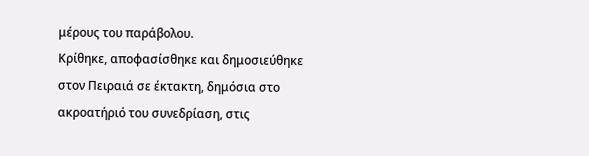μέρους του παράβολου.
Κρίθηκε, αποφασίσθηκε και δημοσιεύθηκε στον Πειραιά σε έκτακτη, δημόσια στο ακροατήριό του συνεδρίαση, στις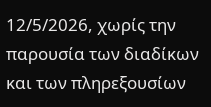12/5/2026, χωρίς την παρουσία των διαδίκων και των πληρεξουσίων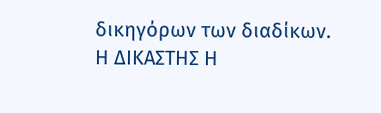δικηγόρων των διαδίκων.
Η ΔΙΚΑΣΤΗΣ Η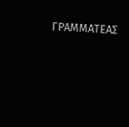ΓΡΑΜΜΑΤΕΑΣ